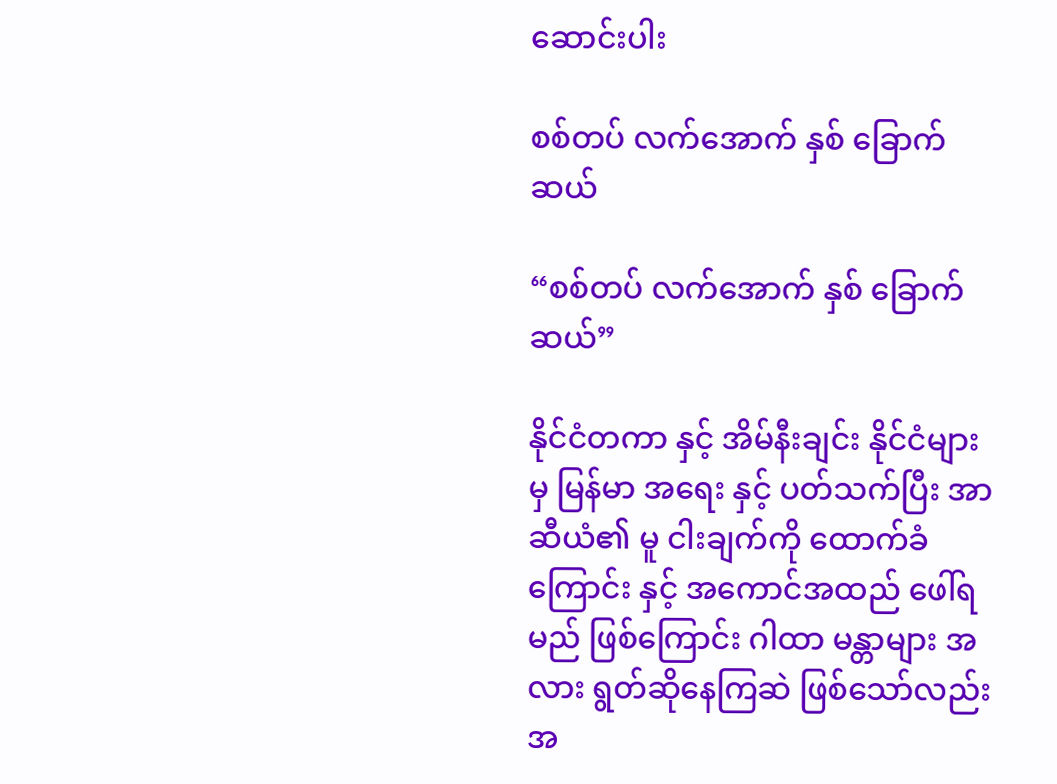ဆောင်းပါး

စစ်တပ် လက်အောက် နှစ် ခြောက်ဆယ်

“စစ်တပ် လက်အောက် နှစ် ခြောက်ဆယ်”

နိုင်ငံတကာ နှင့် အိမ်နီးချင်း နိုင်ငံများမှ မြန်မာ အရေး နှင့် ပတ်သက်ပြီး အာဆီယံ၏ မူ ငါးချက်ကို ထောက်ခံကြောင်း နှင့် အကောင်အထည် ဖေါ်ရမည် ဖြစ်ကြောင်း ဂါထာ မန္တာများ အလား ရွတ်ဆိုနေကြဆဲ ဖြစ်သော်လည်း အ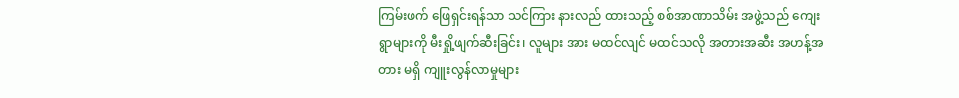ကြမ်းဖက် ဖြေရှင်းရန်သာ သင်ကြား နားလည် ထားသည့် စစ်အာဏာသိမ်း အဖွဲ့သည် ကျေးရွာများကို မီးရှို့ဖျက်ဆီးခြင်း၊ လူများ အား မထင်လျင် မထင်သလို အတားအဆီး အဟန့်အတား မရှိ ကျူးလွန်လာမှုများ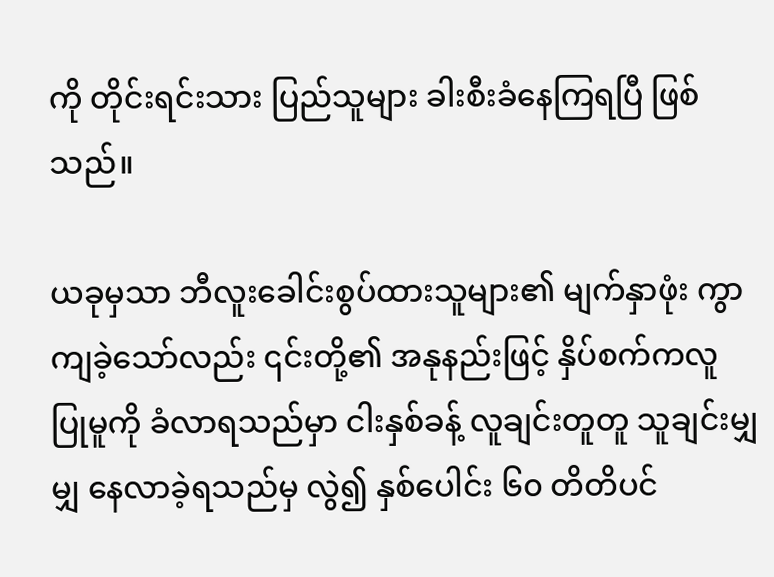ကို တိုင်းရင်းသား ပြည်သူများ ခါးစီးခံနေကြရပြီ ဖြစ်သည်။

ယခုမှသာ ဘီလူးခေါင်းစွပ်ထားသူများ၏ မျက်နှာဖုံး ကွာကျခဲ့သော်လည်း ၎င်းတို့၏ အနုနည်းဖြင့် နှိပ်စက်ကလူ ပြုမူကို ခံလာရသည်မှာ ငါးနှစ်ခန့် လူချင်းတူတူ သူချင်းမျှမျှ‌ နေလာခဲ့ရသည်မှ လွဲ၍ နှစ်ပေါင်း ၆၀ တိတိပင်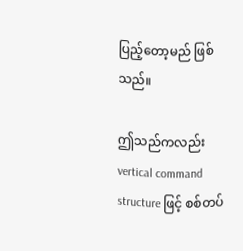ပြည့်တော့မည် ဖြစ်သည်။

ဤသည်ကလည်း vertical command structure ဖြင့် စစ်တပ်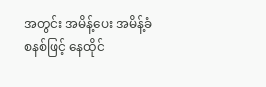အတွင်း အမိန့်ပေး အမိန့်ခံ စနစ်ဖြင့် နေထိုင်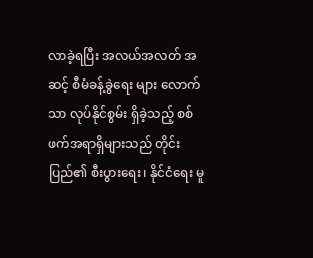လာခဲ့ရပြီး အလယ်အလတ် အဆင့် စီမံခန့်ခွဲရေး များ လောက်သာ လုပ်နိုင်စွမ်း ရှိခဲ့သည့် စစ်ဖက်အရာရှိများသည် တိုင်းပြည်၏ စီးပွားရေး၊ နိုင်ငံရေး မူ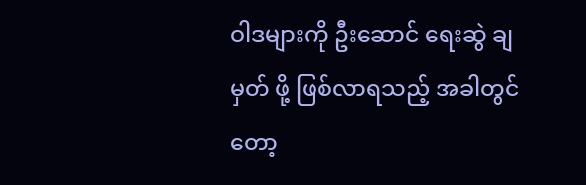ဝါဒများကို ဦးဆောင် ရေးဆွဲ ချမှတ် ဖို့ ဖြစ်လာရသည့် အခါတွင်တော့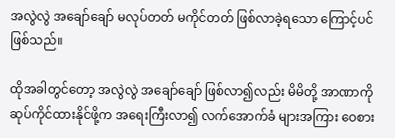အလွဲလွဲ အချော်ချော် မလုပ်တတ် မကိုင်တတ် ဖြစ်လာခဲ့ရသော ကြောင့်ပင် ဖြစ်သည်။

ထိုအခါတွင်တော့ အလွဲလွဲ အချော်ချော် ဖြစ်လာ၍လည်း မိမိတို့ အာဏာကို ဆုပ်ကိုင်ထားနိုင်ဖို့က အရေးကြီးလာ၍ လက်အောက်ခံ များအကြား ဝေစား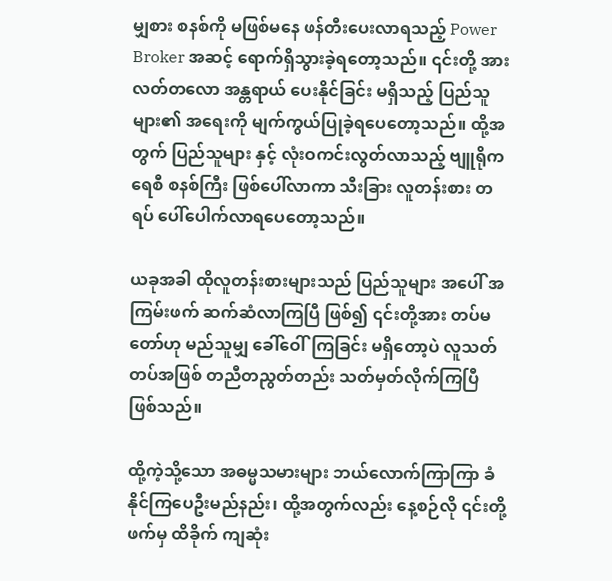မျှစား စနစ်ကို မဖြစ်မနေ ဖန်တီးပေးလာရသည့် Power Broker အဆင့် ရောက်ရှိသွားခဲ့ရတော့သည်။ ၎င်းတို့ အား လတ်တလော အန္တရာယ် ပေးနိုင်ခြင်း မရှိသည့် ပြည်သူများ၏ အရေးကို မျက်ကွယ်ပြုခဲ့ရပေတော့သည်။ ထို့အတွက် ပြည်သူများ နှင့် လုံးဝကင်းလွတ်လာသည့် ဗျူရိုကရေစီ စနစ်ကြီး ဖြစ်ပေါ်လာကာ သီးခြား လူတန်းစား တရပ် ပေါ်ပေါက်လာရပေတော့သည်။

ယခုအခါ ထိုလူတန်းစားများသည် ပြည်သူများ အပေါ် အကြမ်းဖက် ဆက်ဆံလာကြပြီ ဖြစ်၍ ၎င်းတို့အား တပ်မတော်ဟု မည်သူမျှ ခေါ်ဝေါ်ကြခြင်း မရှိတော့ပဲ လူသတ် တပ်အဖြစ် တညီတညွတ်တည်း သတ်မှတ်လိုက်ကြပြီ ဖြစ်သည်။

ထို့ကဲ့သို့သော အဓမ္မသမားများ ဘယ်လောက်ကြာကြာ ခံနိုင်ကြပေဦးမည်နည်း၊ ထို့အတွက်လည်း နေ့စဉ်လို ၎င်းတို့ဖက်မှ ထိခိုက် ကျဆုံး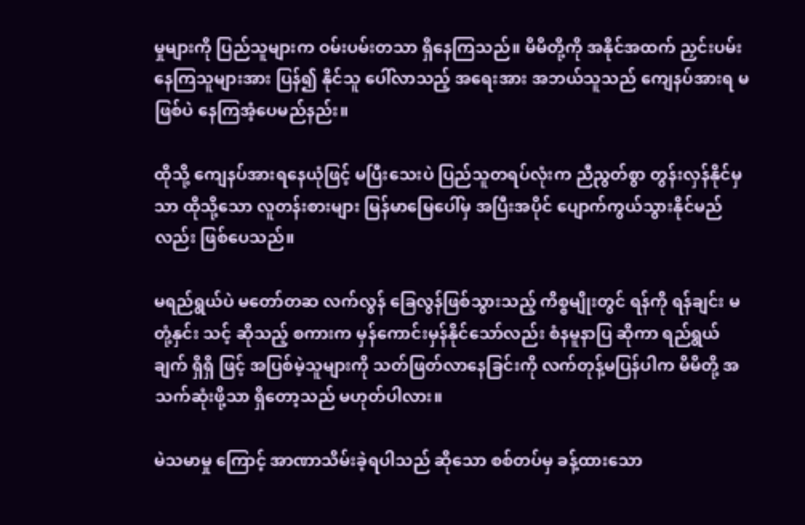မှုများကို ပြည်သူများက ဝမ်းပမ်းတသာ ရှိနေကြသည်။ မိမိတို့ကို အနိုင်အထက် ညှင်းပမ်းနေကြသူများအား ပြန်၍ နိုင်သူ ပေါ်လာသည့် အရေးအား အဘယ်သူသည် ကျေနပ်အားရ မဖြစ်ပဲ နေကြအံ့ပေမည်နည်း။

ထိုသို့ ကျေနပ်အားရနေယုံဖြင့် မပြီးသေးပဲ ပြည်သူတရပ်လုံးက ညီညွတ်စွာ တွန်းလှန်နိုင်မှသာ ထိုသို့သော လူတန်းစားများ မြန်မာမြေပေါ်မှ အပြီးအပိုင် ပျောက်ကွယ်သွားနိုင်မည်လည်း ဖြစ်ပေသည်။

မရည်ရွယ်ပဲ မတော်တဆ လက်လွန် ခြေလွန်ဖြစ်သွားသည့် ကိစ္စမျိုးတွင် ရန်ကို ရန်ချင်း မတုံ့နှင်း သင့် ဆိုသည့် စကားက မှန်ကောင်းမှန်နိုင်သော်လည်း စံနမူနာပြ ဆိုကာ ရည်ရွယ်ချက် ရှိရှိ ဖြင့် အပြစ်မဲ့သူများကို သတ်ဖြတ်လာနေခြင်းကို လက်တုန့်မပြန်ပါက မိမိတို့ အသက်ဆုံးဖို့သာ ရှိတော့သည် မဟုတ်ပါလား။

မဲသမာမှု ကြောင့် အာဏာသိမ်းခဲ့ရပါသည် ဆိုသော စစ်တပ်မှ ခန့်ထားသော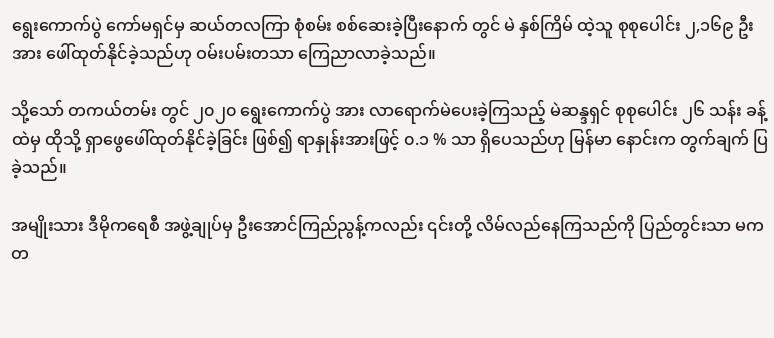ရွေးကောက်ပွဲ ကော်မရှင်မှ ဆယ်တလကြာ စုံစမ်း စစ်ဆေးခဲ့ပြီးနောက် တွင် မဲ နှစ်ကြိမ် ထဲ့သူ စုစုပေါင်း ၂,၁၆၉ ဦး အား ဖေါ်ထုတ်နိုင်ခဲ့သည်ဟု ဝမ်းပမ်းတသာ ကြေညာလာခဲ့သည်။

သို့သော် တကယ်တမ်း တွင် ၂၀၂၀ ရွေးကောက်ပွဲ အား လာရောက်မဲပေးခဲ့ကြသည့် မဲဆန္ဒရှင် စုစုပေါင်း ၂၆ သန်း ခန့်ထဲမှ ထိုသို့ ရှာဖွေဖေါ်ထုတ်နိုင်ခဲ့ခြင်း ဖြစ်၍ ရာနှုန်းအားဖြင့် ၀.၁ % သာ ရှိပေသည်ဟု မြန်မာ နောင်းက တွက်ချက် ပြခဲ့သည်။

အမျိုးသား ဒီမိုကရေစီ အဖွဲ့ချုပ်မှ ဦးအောင်ကြည်ညွန့်ကလည်း ၎င်းတို့ လိမ်လည်နေကြသည်ကို ပြည်တွင်းသာ မက တ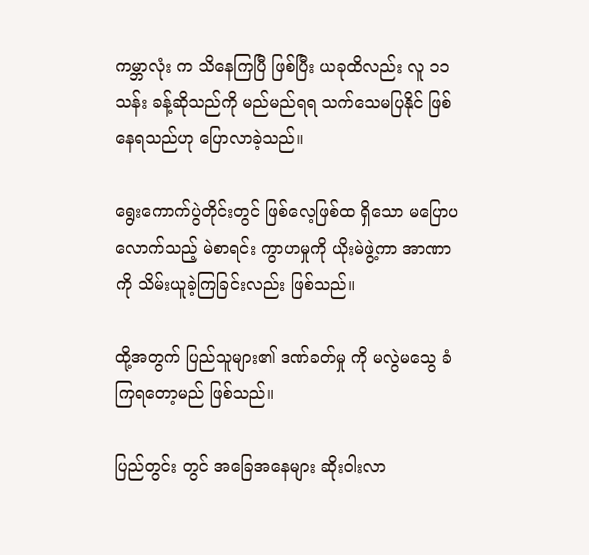ကမ္ဘာလုံး က သိနေကြပြီ ဖြစ်ပြီး ယခုထိလည်း လူ ၁၁ သန်း ခန့်ဆိုသည်ကို မည်မည်ရရ သက်သေမပြနိုင် ဖြစ်နေရသည်ဟု ပြောလာခဲ့သည်။

ရွေးကောက်ပွဲတိုင်းတွင် ဖြစ်လေ့ဖြစ်ထ ရှိသော မပြောပလောက်သည့် မဲစာရင်း ကွာဟမှုကို ယိုးမဲဖွဲ့ကာ အာဏာကို သိမ်းယူခဲ့ကြခြင်းလည်း ဖြစ်သည်။

ထို့အတွက် ပြည်သူများ၏ ဒဏ်ခတ်မှု ကို မလွဲမသွေ ခံကြရတော့မည် ဖြစ်သည်။

ပြည်တွင်း တွင် အခြေအနေများ ဆိုးဝါးလာ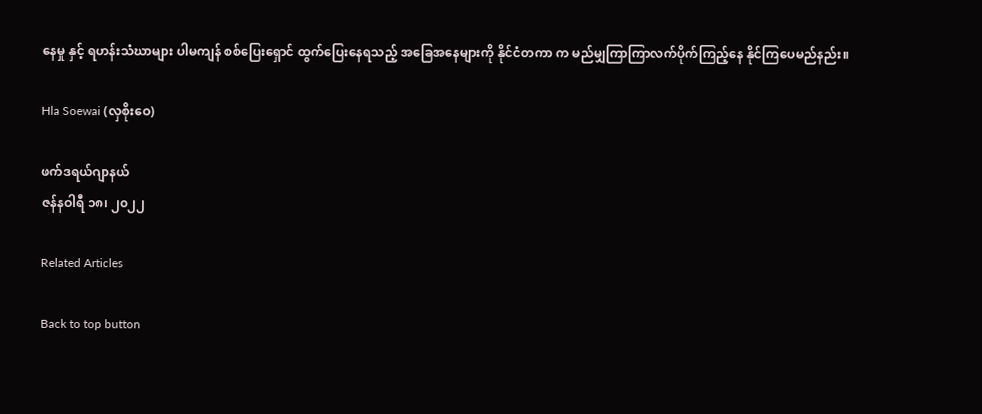နေမှု နှင့် ရဟန်းသံဃာများ ပါမကျန် စစ်ပြေးရှောင် ထွက်ပြေးနေရသည့် အခြေအနေများကို နိုင်ငံတကာ က မည်မျှကြာကြာလက်ပိုက်ကြည့်နေ နိုင်ကြပေမည်နည်း။

Hla Soewai (လှစိုးဝေ)

ဖက်ဒရယ်ဂျာနယ်
ဇန်နဝါရီ ၁၈၊ ၂၀၂၂

Related Articles

Back to top button